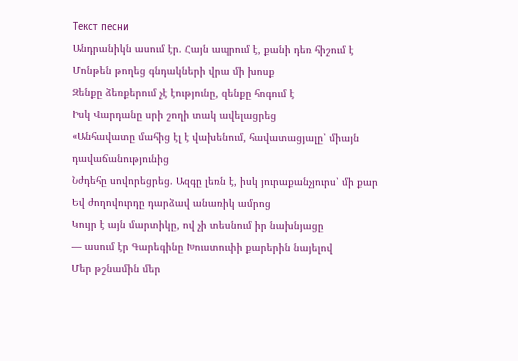Текст песни
Անդրանիկն ասում էր. Հայն ապրում է, քանի դեռ հիշում է
Մոնթեն թողեց գնդակների վրա մի խոսք
Զենքը ձեռքերում չէ էությունը, զենքը հոգում է
Իսկ Վարդանը սրի շողի տակ ավելացրեց
«Անհավատը մահից էլ է վախենում, հավատացյալը՝ միայն դավաճանությունից
Նժդեհը սովորեցրեց. Ազգը լեռն է, իսկ յուրաքանչյուրս՝ մի քար
Եվ ժողովուրդը դարձավ անառիկ ամրոց
Կույր է այն մարտիկը, ով չի տեսնում իր նախնյացը
— ասում էր Գարեգինը Խուստուփի քարերին նայելով
Մեր թշնամին մեր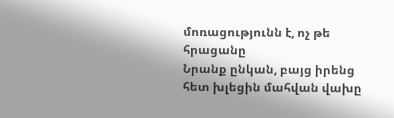մոռացությունն է, ոչ թե հրացանը
Նրանք ընկան, բայց իրենց հետ խլեցին մահվան վախը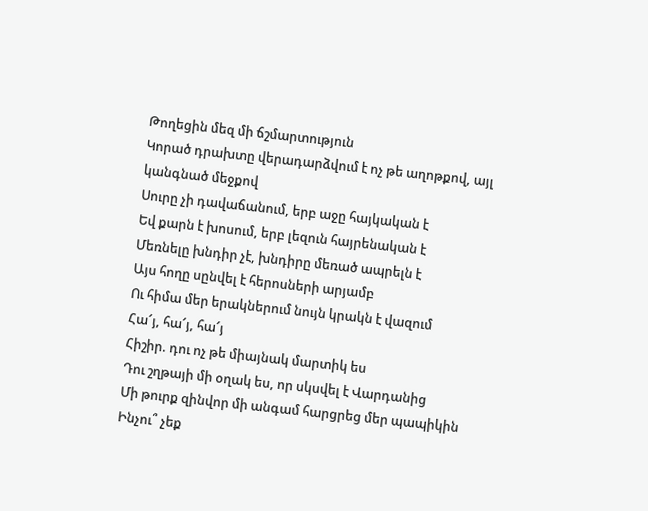Թողեցին մեզ մի ճշմարտություն
Կորած դրախտը վերադարձվում է ոչ թե աղոթքով, այլ կանգնած մեջքով
Սուրը չի դավաճանում, երբ աջը հայկական է
Եվ քարն է խոսում, երբ լեզուն հայրենական է
Մեռնելը խնդիր չէ, խնդիրը մեռած ապրելն է
Այս հողը սընվել է հերոսների արյամբ
Ու հիմա մեր երակներում նույն կրակն է վազում
Հա՜յ, հա՜յ, հա՜յ
Հիշիր. դու ոչ թե միայնակ մարտիկ ես
Դու շղթայի մի օղակ ես, որ սկսվել է Վարդանից
Մի թուրք զինվոր մի անգամ հարցրեց մեր պապիկին
Ինչու՞ չեք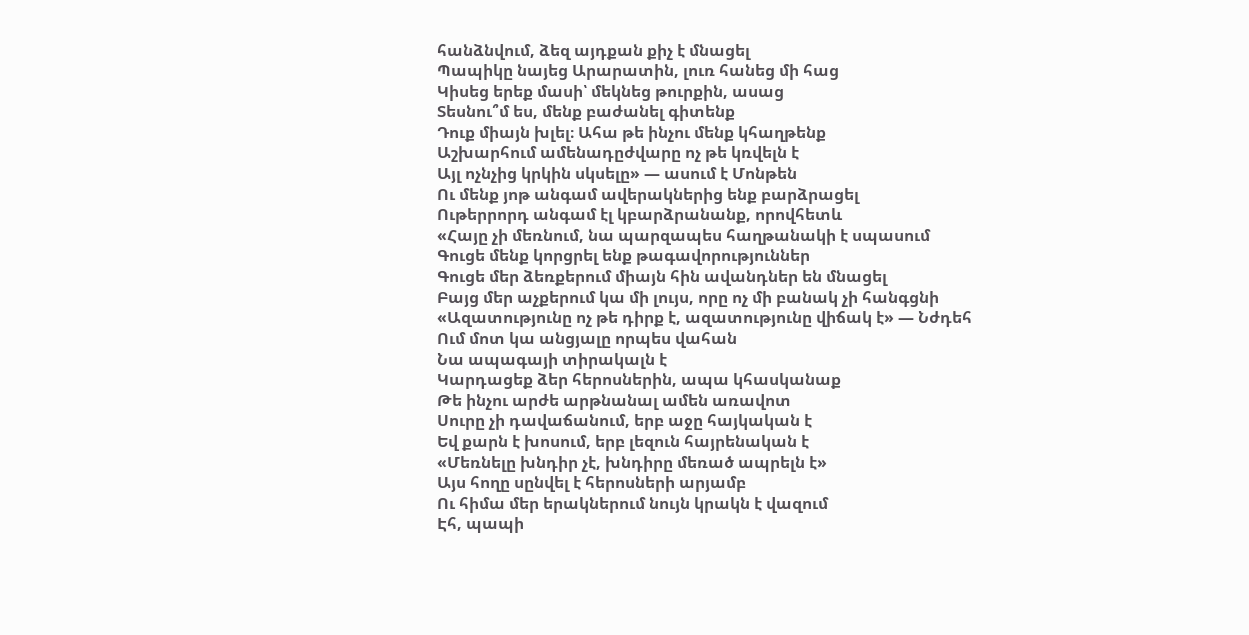հանձնվում, ձեզ այդքան քիչ է մնացել
Պապիկը նայեց Արարատին, լուռ հանեց մի հաց
Կիսեց երեք մասի՝ մեկնեց թուրքին, ասաց
Տեսնու՞մ ես, մենք բաժանել գիտենք
Դուք միայն խլել։ Ահա թե ինչու մենք կհաղթենք
Աշխարհում ամենադըժվարը ոչ թե կռվելն է
Այլ ոչնչից կրկին սկսելը» — ասում է Մոնթեն
Ու մենք յոթ անգամ ավերակներից ենք բարձրացել
Ութերրորդ անգամ էլ կբարձրանանք, որովհետև
«Հայը չի մեռնում, նա պարզապես հաղթանակի է սպասում
Գուցե մենք կորցրել ենք թագավորություններ
Գուցե մեր ձեռքերում միայն հին ավանդներ են մնացել
Բայց մեր աչքերում կա մի լույս, որը ոչ մի բանակ չի հանգցնի
«Ազատությունը ոչ թե դիրք է, ազատությունը վիճակ է» — Նժդեհ
Ում մոտ կա անցյալը որպես վահան
Նա ապագայի տիրակալն է
Կարդացեք ձեր հերոսներին, ապա կհասկանաք
Թե ինչու արժե արթնանալ ամեն առավոտ
Սուրը չի դավաճանում, երբ աջը հայկական է
Եվ քարն է խոսում, երբ լեզուն հայրենական է
«Մեռնելը խնդիր չէ, խնդիրը մեռած ապրելն է»
Այս հողը սընվել է հերոսների արյամբ
Ու հիմա մեր երակներում նույն կրակն է վազում
Էհ, պապի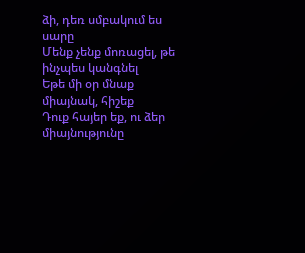ձի, դեռ սմբակում ես սարը
Մենք չենք մոռացել, թե ինչպես կանգնել
Եթե մի օր մնաք միայնակ, հիշեք
Դուք հայեր եք, ու ձեր միայնությունը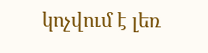կոչվում է լեռ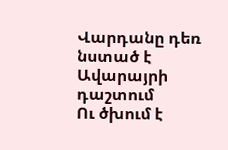Վարդանը դեռ նստած է Ավարայրի դաշտում
Ու ծխում է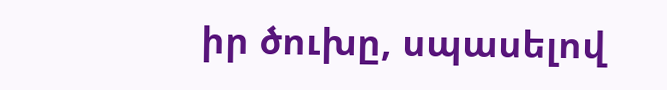իր ծուխը, սպասելով